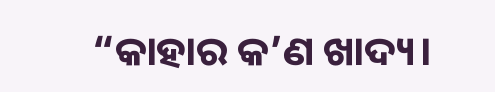“କାହାର କ’ଣ ଖାଦ୍ୟ।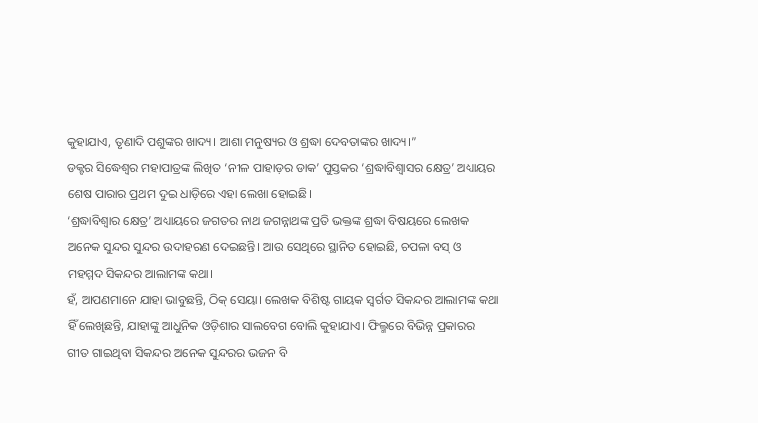କୁହାଯାଏ, ତୃଣାଦି ପଶୁଙ୍କର ଖାଦ୍ୟ। ଆଶା ମନୁଷ୍ୟର ଓ ଶ୍ରଦ୍ଧା ଦେବତାଙ୍କର ଖାଦ୍ୟ।”
ଡକ୍ଟର ସିଦ୍ଧେଶ୍ୱର ମହାପାତ୍ରଙ୍କ ଲିଖିତ ‘ନୀଳ ପାହାଡ଼ର ଡାକ’ ପୁସ୍ତକର ‘ଶ୍ରଦ୍ଧାବିଶ୍ୱାସର କ୍ଷେତ୍ର’ ଅଧ୍ୟାୟର ଶେଷ ପାରାର ପ୍ରଥମ ଦୁଇ ଧାଡ଼ିରେ ଏହା ଲେଖା ହୋଇଛି।
‘ଶ୍ରଦ୍ଧାବିଶ୍ୱାର କ୍ଷେତ୍ର’ ଅଧ୍ୟାୟରେ ଜଗତର ନାଥ ଜଗନ୍ନାଥଙ୍କ ପ୍ରତି ଭକ୍ତଙ୍କ ଶ୍ରଦ୍ଧା ବିଷୟରେ ଲେଖକ ଅନେକ ସୁନ୍ଦର ସୁନ୍ଦର ଉଦାହରଣ ଦେଇଛନ୍ତି। ଆଉ ସେଥିରେ ସ୍ଥାନିତ ହୋଇଛି, ଚପଳା ବସ୍ ଓ ମହମ୍ମଦ ସିକନ୍ଦର ଆଲାମଙ୍କ କଥା।
ହଁ, ଆପଣମାନେ ଯାହା ଭାବୁଛନ୍ତି, ଠିକ୍ ସେୟା। ଲେଖକ ବିଶିଷ୍ଟ ଗାୟକ ସ୍ୱର୍ଗତ ସିକନ୍ଦର ଆଲାମଙ୍କ କଥା ହିଁ ଲେଖିଛନ୍ତି, ଯାହାଙ୍କୁ ଆଧୁନିକ ଓଡ଼ିଶାର ସାଲବେଗ ବୋଲି କୁହାଯାଏ। ଫିଲ୍ମରେ ବିଭିନ୍ନ ପ୍ରକାରର ଗୀତ ଗାଇଥିବା ସିକନ୍ଦର ଅନେକ ସୁନ୍ଦରର ଭଜନ ବି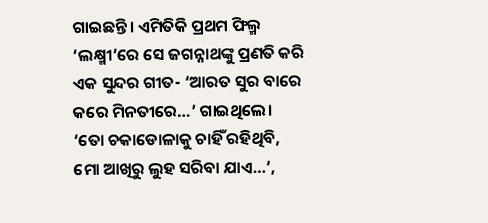ଗାଇଛନ୍ତି। ଏମିତିକି ପ୍ରଥମ ଫିଲ୍ମ ‘ଲକ୍ଷ୍ମୀ’ରେ ସେ ଜଗନ୍ନାଥଙ୍କୁ ପ୍ରଣତି କରି ଏକ ସୁନ୍ଦର ଗୀତ- ‘ଆରତ ସୁର ବାରେ କରେ ମିନତୀରେ…’ ଗାଇଥିଲେ। ‘ତୋ ଚକାଡୋଳାକୁ ଚାହିଁ ରହିଥିବି, ମୋ ଆଖିରୁ ଲୁହ ସରିବା ଯାଏ…’,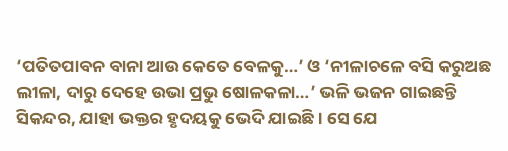‘ପତିତପାବନ ବାନା ଆଉ କେତେ ବେଳକୁ…’ ଓ ‘ନୀଳାଚଳେ ବସି କରୁଅଛ ଲୀଳା, ଦାରୁ ଦେହେ ଉଭା ପ୍ରଭୁ ଷୋଳକଳା…’ ଭଳି ଭଜନ ଗାଇଛନ୍ତି ସିକନ୍ଦର, ଯାହା ଭକ୍ତର ହୃଦୟକୁ ଭେଦି ଯାଇଛି। ସେ ଯେ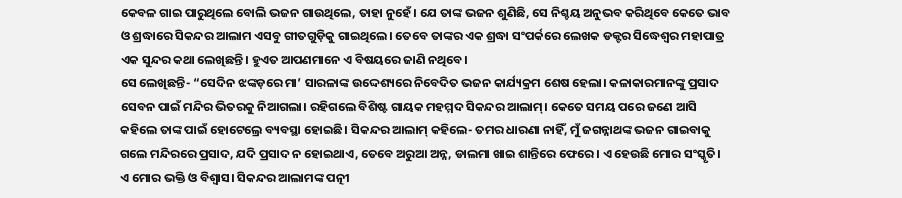କେବଳ ଗାଇ ପାରୁଥିଲେ ବୋଲି ଭଜନ ଗାଉଥିଲେ, ତାହା ନୁହେଁ। ଯେ ତାଙ୍କ ଭଜନ ଶୁଣିଛି, ସେ ନିଶ୍ଚୟ ଅନୁଭବ କରିଥିବେ କେତେ ଭାବ ଓ ଶ୍ରଦ୍ଧାରେ ସିକନ୍ଦର ଆଲାମ ଏସବୁ ଗୀତଗୁଡ଼ିକୁ ଗାଇଥିଲେ। ତେବେ ତାଙ୍କର ଏକ ଶ୍ରଦ୍ଧା ସଂପର୍କରେ ଲେଖକ ଡକ୍ଟର ସିଦ୍ଧେଶ୍ୱର ମହାପାତ୍ର ଏକ ସୁନ୍ଦର କଥା ଲେଖିଛନ୍ତି। ହୁଏତ ଆପଣମାନେ ଏ ବିଷୟରେ ଜାଣି ନଥିବେ।
ସେ ଲେଖିଛନ୍ତି- “ସେଦିନ ଝଙ୍କଡ଼ରେ ମା’ ସାରଳାଙ୍କ ଉଦ୍ଦେଶ୍ୟରେ ନିବେଦିତ ଭଜନ କାର୍ଯ୍ୟକ୍ରମ ଶେଷ ହେଲା। କଳାକାରମାନଙ୍କୁ ପ୍ରସାଦ ସେବନ ପାଇଁ ମନ୍ଦିର ଭିତରକୁ ନିଆଗଲା। ରହିଗଲେ ବିଶିଷ୍ଟ ଗାୟକ ମହମ୍ମଦ ସିକନ୍ଦର ଆଲାମ୍। କେତେ ସମୟ ପରେ ଜଣେ ଆସି କହିଲେ ତାଙ୍କ ପାଇଁ ହୋଟେଲ୍ରେ ବ୍ୟବସ୍ଥା ହୋଇଛି। ସିକନ୍ଦର ଆଲାମ୍ କହିଲେ- ତମର ଧାରଣା ନାହିଁ, ମୁଁ ଜଗନ୍ନାଥଙ୍କ ଭଜନ ଗାଇବାକୁ ଗଲେ ମନ୍ଦିରରେ ପ୍ରସାଦ, ଯଦି ପ୍ରସାଦ ନ ହୋଇଥାଏ, ତେବେ ଅରୁଆ ଅନ୍ନ, ଡାଲମା ଖାଇ ଶାନ୍ତିରେ ଫେରେ। ଏ ହେଉଛି ମୋର ସଂସ୍କୃତି। ଏ ମୋର ଭକ୍ତି ଓ ବିଶ୍ୱାସ। ସିକନ୍ଦର ଆଲାମଙ୍କ ପତ୍ନୀ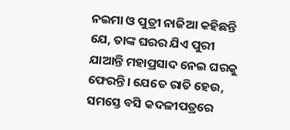ନଇମା ଓ ପୁତ୍ରୀ ନାଜିଆ କହିଛନ୍ତି ଯେ, ତାଙ୍କ ଘରର ଯିଏ ପୁରୀ ଯାଆନ୍ତି ମହାପ୍ରସାଦ ନେଇ ଘରକୁ ଫେରନ୍ତି। ଯେତେ ରାତି ହେଉ, ସମସ୍ତେ ବସି କଦଳୀପତ୍ରରେ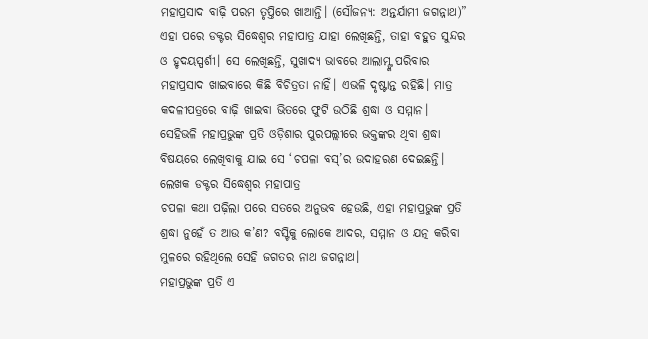ମହାପ୍ରସାଦ ବାଢ଼ି ପରମ ତୃପ୍ତିରେ ଖାଆନ୍ତି। (ସୌଜନ୍ୟ: ଅନ୍ତର୍ଯାମୀ ଜଗନ୍ନାଥ)”
ଏହା ପରେ ଡକ୍ଟର ସିଦ୍ଧେଶ୍ୱର ମହାପାତ୍ର ଯାହା ଲେଖିଛନ୍ତି, ତାହା ବହୁତ ସୁନ୍ଦର ଓ ହୃଦୟସ୍ପର୍ଶୀ। ସେ ଲେଖିଛନ୍ତି, ସୁଖାଦ୍ୟ ଭାବରେ ଆଲାମ୍ଙ୍କ ପରିବାର ମହାପ୍ରସାଦ ଖାଇବାରେ କିଛି ବିଚିତ୍ରତା ନାହିଁ। ଏଭଳି ଦୃଷ୍ଟାନ୍ତ ରହିଛି। ମାତ୍ର କଦଳୀପତ୍ରରେ ବାଢ଼ି ଖାଇବା ଭିତରେ ଫୁଟି ଉଠିଛି ଶ୍ରଦ୍ଧା ଓ ସମ୍ମାନ।
ସେହିଭଳି ମହାପ୍ରଭୁଙ୍କ ପ୍ରତି ଓଡ଼ିଶାର ପୁରପଲ୍ଲୀରେ ଭକ୍ତଙ୍କର ଥିବା ଶ୍ରଦ୍ଧା ବିଷୟରେ ଲେଖିବାକୁ ଯାଇ ସେ ‘ଚପଳା ବସ୍’ର ଉଦାହରଣ ଦେଇଛନ୍ତି।
ଲେଖକ ଡକ୍ଟର ସିଦ୍ଧେଶ୍ୱର ମହାପାତ୍ର
ଚପଳା କଥା ପଢ଼ିଲା ପରେ ସତରେ ଅନୁଭବ ହେଉଛି, ଏହା ମହାପ୍ରଭୁଙ୍କ ପ୍ରତି ଶ୍ରଦ୍ଧା ନୁହେଁ ତ ଆଉ କ’ଣ? ବସ୍ଟିକୁ ଲୋକେ ଆଦର, ସମ୍ମାନ ଓ ଯତ୍ନ କରିବା ମୁଳରେ ରହିଥିଲେ ସେହି ଜଗତର ନାଥ ଜଗନ୍ନାଥ।
ମହାପ୍ରଭୁଙ୍କ ପ୍ରତି ଏ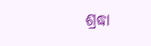ଶ୍ରଦ୍ଧା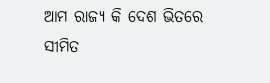ଆମ ରାଜ୍ୟ କି ଦେଶ ଭିତରେ ସୀମିତ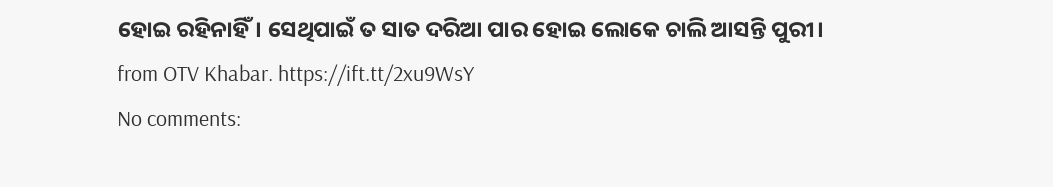ହୋଇ ରହିନାହିଁ। ସେଥିପାଇଁ ତ ସାତ ଦରିଆ ପାର ହୋଇ ଲୋକେ ଚାଲି ଆସନ୍ତି ପୁରୀ।
from OTV Khabar. https://ift.tt/2xu9WsY
No comments: